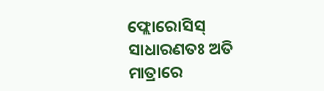ଫ୍ଲୋରୋସିସ୍
ସାଧାରଣତଃ ଅତି ମାତ୍ରାରେ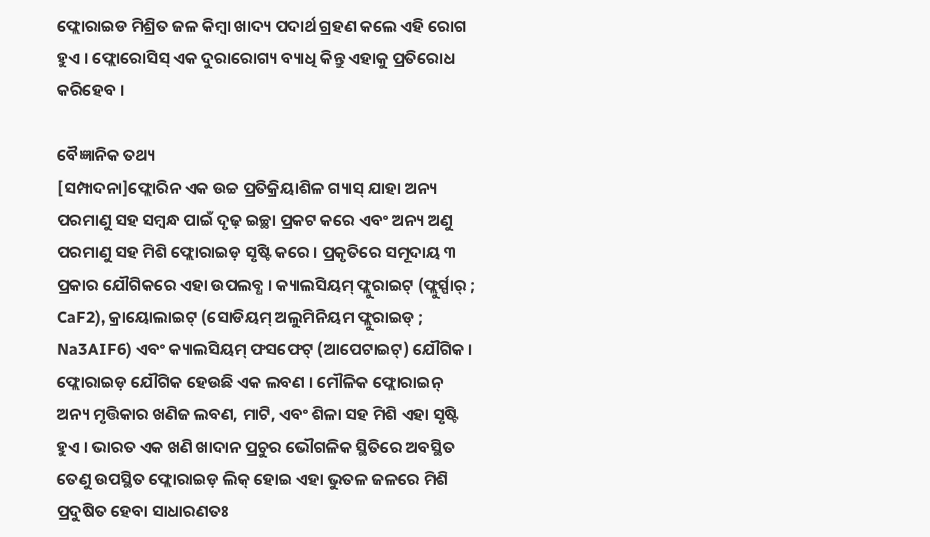ଫ୍ଲୋରାଇଡ ମିଶ୍ରିତ ଜଳ କିମ୍ବା ଖାଦ୍ୟ ପଦାର୍ଥ ଗ୍ରହଣ କଲେ ଏହି ରୋଗ ହୁଏ । ଫ୍ଲୋରୋସିସ୍ ଏକ ଦୁରାରୋଗ୍ୟ ବ୍ୟାଧି କିନ୍ତୁ ଏହାକୁ ପ୍ରତିରୋଧ କରିହେବ ।

ବୈଜ୍ଞାନିକ ତଥ୍ୟ
[ସମ୍ପାଦନା]ଫ୍ଲୋରିନ ଏକ ଉଚ୍ଚ ପ୍ରତିକ୍ରିୟାଶିଳ ଗ୍ୟାସ୍ ଯାହା ଅନ୍ୟ ପରମାଣୁ ସହ ସମ୍ବନ୍ଧ ପାଇଁ ଦୃଢ଼ ଇଚ୍ଛା ପ୍ରକଟ କରେ ଏବଂ ଅନ୍ୟ ଅଣୁ ପରମାଣୁ ସହ ମିଶି ଫ୍ଲୋରାଇଡ଼ ସୃଷ୍ଟି କରେ । ପ୍ରକୃତିରେ ସମୂଦାୟ ୩ ପ୍ରକାର ଯୌଗିକରେ ଏହା ଉପଲବ୍ଧ । କ୍ୟାଲସିୟମ୍ ଫ୍ଲୁରାଇଟ୍ (ଫ୍ଲୁର୍ସ୍ପାର୍ ; CaF2), କ୍ରାୟୋଲାଇଟ୍ (ସୋଡିୟମ୍ ଅଲୁମିନିୟମ ଫ୍ଲୁରାଇଡ୍ ; Na3AIF6) ଏବଂ କ୍ୟାଲସିୟମ୍ ଫସଫେଟ୍ (ଆପେଟାଇଟ୍) ଯୌଗିକ । ଫ୍ଲୋରାଇଡ଼ ଯୌଗିକ ହେଉଛି ଏକ ଲବଣ । ମୌଳିକ ଫ୍ଲୋରାଇନ୍ ଅନ୍ୟ ମୃତ୍ତିକାର ଖଣିଜ ଲବଣ, ମାଟି, ଏବଂ ଶିଳା ସହ ମିଶି ଏହା ସୃଷ୍ଟି ହୁଏ । ଭାରତ ଏକ ଖଣି ଖାଦାନ ପ୍ରଚୁର ଭୌଗଳିକ ସ୍ଥିତିରେ ଅବସ୍ଥିତ ତେଣୁ ଉପସ୍ଥିତ ଫ୍ଲୋରାଇଡ଼ ଲିକ୍ ହୋଇ ଏହା ଭୁତଳ ଜଳରେ ମିଶି ପ୍ରଦୁଷିତ ହେବା ସାଧାରଣତଃ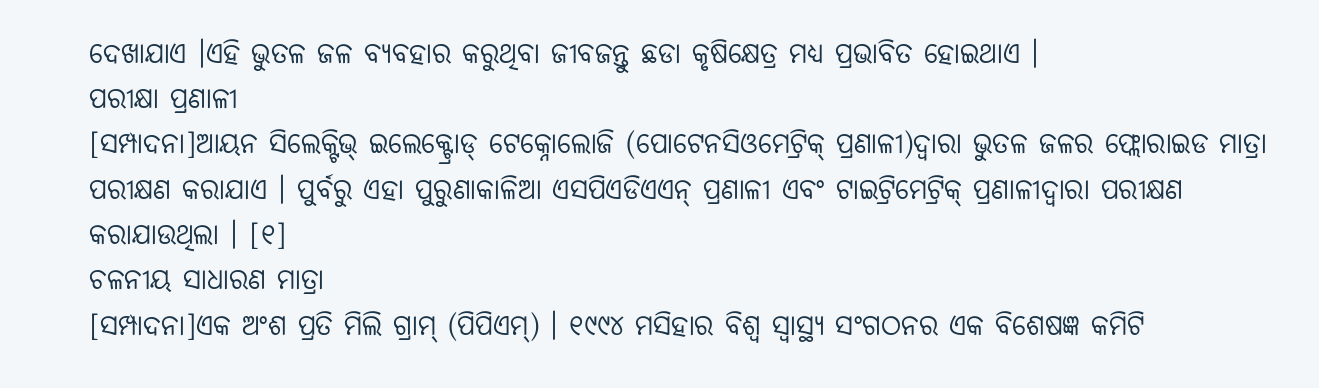ଦେଖାଯାଏ ।ଏହି ଭୁତଳ ଜଳ ବ୍ୟବହାର କରୁଥିବା ଜୀବଜନ୍ତୁ ଛଡା କୃଷିକ୍ଷେତ୍ର ମଧ୍ୟ ପ୍ରଭାବିତ ହୋଇଥାଏ ।
ପରୀକ୍ଷା ପ୍ରଣାଳୀ
[ସମ୍ପାଦନା]ଆୟନ ସିଲେକ୍ଟିଭ୍ ଇଲେକ୍ଟ୍ରୋଡ୍ ଟେକ୍ନୋଲୋଜି (ପୋଟେନସିଓମେଟ୍ରିକ୍ ପ୍ରଣାଳୀ)ଦ୍ୱାରା ଭୁତଳ ଜଳର ଫ୍ଲୋରାଇଡ ମାତ୍ରା ପରୀକ୍ଷଣ କରାଯାଏ । ପୁର୍ବରୁ ଏହା ପୁରୁଣାକାଳିଆ ଏସପିଏଡିଏଏନ୍ ପ୍ରଣାଳୀ ଏବଂ ଟାଇଟ୍ରିମେଟ୍ରିକ୍ ପ୍ରଣାଳୀଦ୍ୱାରା ପରୀକ୍ଷଣ କରାଯାଉଥିଲା । [୧]
ଚଳନୀୟ ସାଧାରଣ ମାତ୍ରା
[ସମ୍ପାଦନା]ଏକ ଅଂଶ ପ୍ରତି ମିଲି ଗ୍ରାମ୍ (ପିପିଏମ୍) । ୧୯୯୪ ମସିହାର ବିଶ୍ୱ ସ୍ୱାସ୍ଥ୍ୟ ସଂଗଠନର ଏକ ବିଶେଷଜ୍ଞ କମିଟି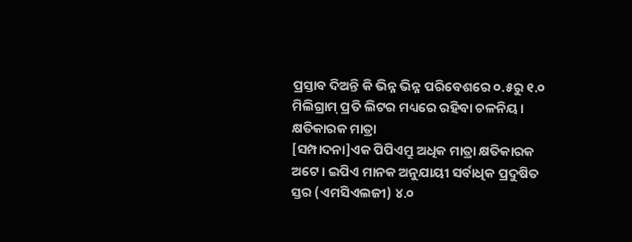ପ୍ରସ୍ତାବ ଦିଅନ୍ତି କି ଭିନ୍ନ ଭିନ୍ନ ପରିବେଶରେ ୦.୫ରୁ ୧.୦ ମିଲିଗ୍ରାମ୍ ପ୍ରତି ଲିଟର ମଧ୍ୟରେ ରହିବା ଚଳନିୟ ।
କ୍ଷତିକାରକ ମାତ୍ରା
[ସମ୍ପାଦନା]ଏକ ପିପିଏମ୍ରୁ ଅଧିକ ମାତ୍ରା କ୍ଷତିକାରକ ଅଟେ । ଇପିଏ ମାନକ ଅନୁଯାୟୀ ସର୍ବାଧିକ ପ୍ରଦୁଷିତ ସ୍ତର (ଏମସିଏଲଜୀ) ୪.୦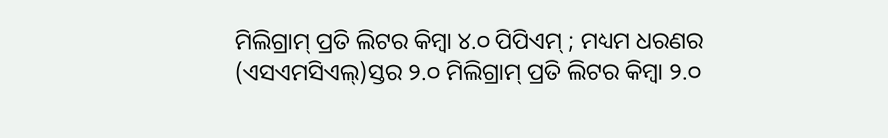ମିଲିଗ୍ରାମ୍ ପ୍ରତି ଲିଟର କିମ୍ବା ୪.୦ ପିପିଏମ୍ ; ମଧ୍ୟମ ଧରଣର (ଏସଏମସିଏଲ୍)ସ୍ତର ୨.୦ ମିଲିଗ୍ରାମ୍ ପ୍ରତି ଲିଟର କିମ୍ବା ୨.୦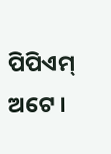ପିପିଏମ୍ ଅଟେ ।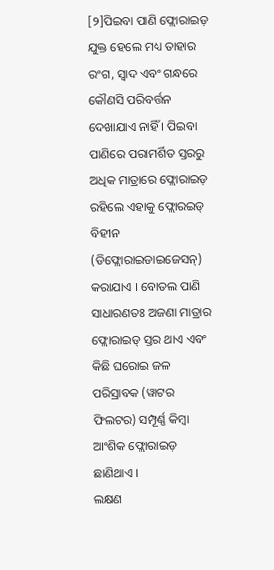[୨]ପିଇବା ପାଣି ଫ୍ଲୋରାଇଡ଼ ଯୁକ୍ତ ହେଲେ ମଧ୍ୟ ତାହାର ରଂଗ, ସ୍ୱାଦ ଏବଂ ଗନ୍ଧରେ କୌଣସି ପରିବର୍ତ୍ତନ ଦେଖାଯାଏ ନାହିଁ । ପିଇବା ପାଣିରେ ପରାମର୍ଶିତ ସ୍ତରରୁ ଅଧିକ ମାତ୍ରାରେ ଫ୍ଲୋରାଇଡ଼ ରହିଲେ ଏହାକୁ ଫ୍ଲୋରଇଡ୍ ବିହୀନ (ଡିଫ୍ଲୋରାଇଡାଇଜେସନ୍) କରାଯାଏ । ବୋତଲ ପାଣି ସାଧାରଣତଃ ଅଜଣା ମାତ୍ରାର ଫ୍ଲୋରାଇଡ୍ ସ୍ତର ଥାଏ ଏବଂ କିଛି ଘରୋଇ ଜଳ ପରିସ୍ରାବକ (ୱାଟର ଫିଲଟର) ସମ୍ପୂର୍ଣ୍ଣ କିମ୍ବା ଆଂଶିକ ଫ୍ଲୋରାଇଡ଼ ଛାଣିଥାଏ ।
ଲକ୍ଷଣ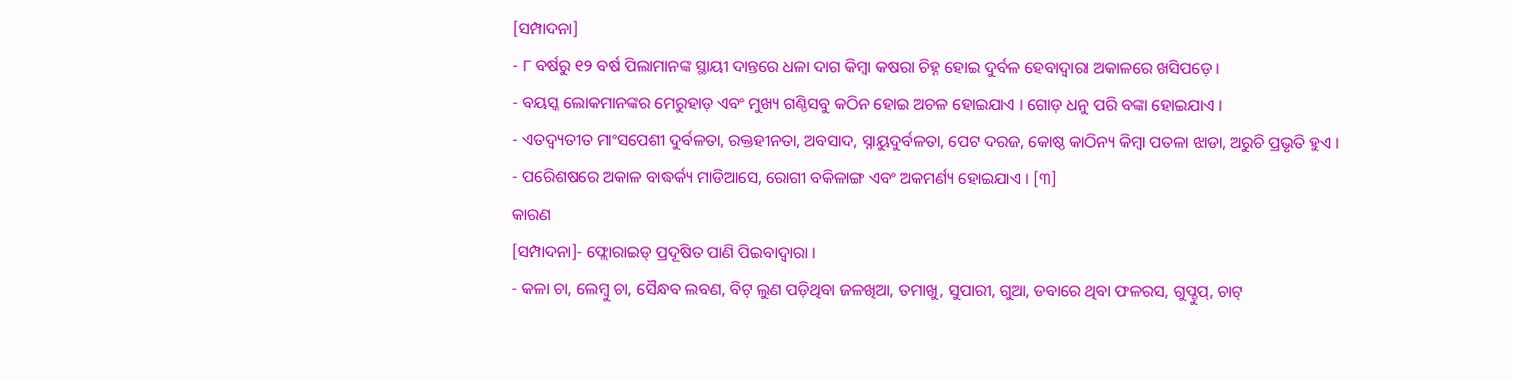[ସମ୍ପାଦନା]
- ୮ ବର୍ଷରୁ ୧୨ ବର୍ଷ ପିଲାମାନଙ୍କ ସ୍ଥାୟୀ ଦାନ୍ତରେ ଧଳା ଦାଗ କିମ୍ବା କଷରା ଚିହ୍ନ ହୋଇ ଦୁର୍ବଳ ହେବାଦ୍ୱାରା ଅକାଳରେ ଖସିପଡ଼େ ।
- ବୟସ୍କ ଲୋକମାନଙ୍କର ମେରୁହାଡ଼ ଏବଂ ମୁଖ୍ୟ ଗଣ୍ଠିସବୁ କଠିନ ହୋଇ ଅଚଳ ହୋଇଯାଏ । ଗୋଡ଼ ଧନୁ ପରି ବଙ୍କା ହୋଇଯାଏ ।
- ଏତଦ୍ବ୍ୟତୀତ ମାଂସପେଶୀ ଦୁର୍ବଳତା, ରକ୍ତହୀନତା, ଅବସାଦ, ସ୍ନାୟୁଦୁର୍ବଳତା, ପେଟ ଦରଜ, କୋଷ୍ଠ କାଠିନ୍ୟ କିମ୍ବା ପତଳା ଝାଡା, ଅରୁଚି ପ୍ରଭୃତି ହୁଏ ।
- ପରେିଶଷରେ ଅକାଳ ବାଦ୍ଧର୍କ୍ୟ ମାଡିଆସେ, ରୋଗୀ ବକିଳାଙ୍ଗ ଏବଂ ଅକମର୍ଣ୍ୟ ହୋଇଯାଏ । [୩]
କାରଣ
[ସମ୍ପାଦନା]- ଫ୍ଲୋରାଇଡ୍ ପ୍ରଦୂଷିତ ପାଣି ପିଇବାଦ୍ୱାରା ।
- କଳା ଚା, ଲେମ୍ବୁ ଚା, ସୈନ୍ଧବ ଲବଣ, ବିଟ୍ ଲୁଣ ପଡ଼ିଥିବା ଜଳଖିଆ, ତମାଖୁ, ସୁପାରୀ, ଗୁଆ, ଡବାରେ ଥିବା ଫଳରସ, ଗୁପ୍ଚୁପ୍, ଚାଟ୍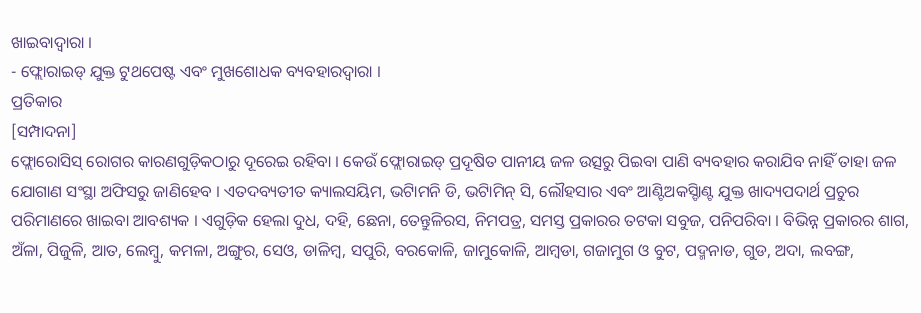ଖାଇବାଦ୍ୱାରା ।
- ଫ୍ଲୋରାଇଡ୍ ଯୁକ୍ତ ଟୁଥପେଷ୍ଟ ଏବଂ ମୁଖଶୋଧକ ବ୍ୟବହାରଦ୍ୱାରା ।
ପ୍ରତିକାର
[ସମ୍ପାଦନା]
ଫ୍ଲୋରୋସିସ୍ ରୋଗର କାରଣଗୁଡ଼ିକଠାରୁ ଦୂରେଇ ରହିବା । କେଉଁ ଫ୍ଲୋରାଇଡ୍ ପ୍ରଦୂଷିତ ପାନୀୟ ଜଳ ଉତ୍ସରୁ ପିଇବା ପାଣି ବ୍ୟବହାର କରାଯିବ ନାହିଁ ତାହା ଜଳ ଯୋଗାଣ ସଂସ୍ଥା ଅଫିସରୁ ଜାଣିହେବ । ଏତଦବ୍ୟତୀତ କ୍ୟାଲସୟିମ, ଭଟିାମନି ଡି, ଭଟିାମିନ୍ ସି, ଲୌହସାର ଏବଂ ଆଣ୍ଟିଅକସ୍ଡିାଣ୍ଟ ଯୁକ୍ତ ଖାଦ୍ୟପଦାର୍ଥ ପ୍ରଚୁର ପରିମାଣରେ ଖାଇବା ଆବଶ୍ୟକ । ଏଗୁଡ଼ିକ ହେଲା ଦୁଧ, ଦହି, ଛେନା, ତେନ୍ତୁଳିରସ, ନିମପତ୍ର, ସମସ୍ତ ପ୍ରକାରର ତଟକା ସବୁଜ, ପନିପରିବା । ବିଭିନ୍ନ ପ୍ରକାରର ଶାଗ, ଅଁଳା, ପିଜୁଳି, ଆତ, ଲେମ୍ବୁ, କମଳା, ଅଙ୍ଗୁର, ସେଓ, ଡାଳିମ୍ବ, ସପୁରି, ବରକୋଳି, ଜାମୁକୋଳି, ଆମ୍ବଡା, ଗଜାମୁଗ ଓ ବୁଟ, ପଦ୍ମନାଡ, ଗୁଡ, ଅଦା, ଲବଙ୍ଗ,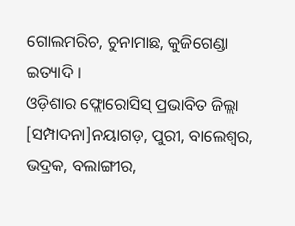ଗୋଲମରିଚ, ଚୁନାମାଛ, କୁଜିଗେଣ୍ଡା ଇତ୍ୟାଦି ।
ଓଡ଼ିଶାର ଫ୍ଲୋରୋସିସ୍ ପ୍ରଭାବିତ ଜିଲ୍ଲା
[ସମ୍ପାଦନା]ନୟାଗଡ଼, ପୁରୀ, ବାଲେଶ୍ୱର, ଭଦ୍ରକ, ବଲାଙ୍ଗୀର,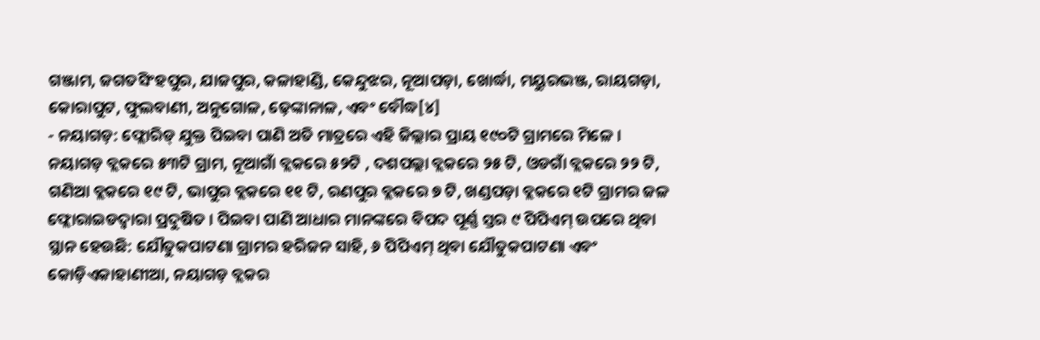ଗଞ୍ଜାମ, ଜଗତସିଂହପୁର, ଯାଜପୁର, କଳାହାଣ୍ଡି, କେନ୍ଦୁଝର, ନୂଆପଡ଼ା, ଖୋର୍ଦ୍ଧା, ମୟୁରଭଞ୍ଜ, ରାୟଗଡ଼ା, କୋରାପୁଟ, ଫୁଲବାଣୀ, ଅନୁଗୋଳ, ଢ଼େଙ୍କାନାଳ, ଏବଂ ବୌଦ୍ଧ[୪]
- ନୟାଗଡ଼: ଫ୍ଲୋରିଡ୍ ଯୁକ୍ତ ପିଇବା ପାଣି ଅତି ମାତ୍ରରେ ଏହି ଜିଲ୍ଲାର ପ୍ରାୟ ୧୯୦ଟି ଗ୍ରାମରେ ମିଳେ ।
ନୟାଗଡ଼ ବ୍ଲକରେ ୫୩ଟି ଗ୍ରାମ, ନୂଆଗାଁ ବ୍ଲକରେ ୫୨ଟି , ଦଶପଲ୍ଲା ବ୍ଲକରେ ୨୫ ଟି, ଓଡଗାଁ ବ୍ଲକରେ ୨୨ ଟି, ଗଣିଆ ବ୍ଲକରେ ୧୯ ଟି, ଭାପୁର ବ୍ଲକରେ ୧୧ ଟି, ରଣପୁର ବ୍ଲକରେ ୭ ଟି, ଖଣ୍ଡପଡ଼ା ବ୍ଲକରେ ୧ଟି ଗ୍ରାମର ଜଳ ଫ୍ଲୋରାଇଡଦ୍ୱାରା ପ୍ରଦୁଷିତ । ପିଇବା ପାଣି ଆଧାର ମାନଙ୍କରେ ବିପଦ ପୂର୍ଣ୍ଣ ସ୍ତର ୯ ପିପିଏମ୍ ଉପରେ ଥିବା ସ୍ଥାନ ହେଉଛି: ଯୌତୁକପାଟଣା ଗ୍ରାମର ହରିଜନ ସାହି, ୬ ପିପିଏମ୍ ଥିବା ଯୌତୁକପାଟଣା ଏବଂ କୋଡ଼ିଏକାହାଣୀଆ, ନୟାଗଡ଼ ବ୍ଲକର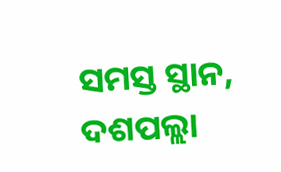ସମସ୍ତ ସ୍ଥାନ, ଦଶପଲ୍ଲା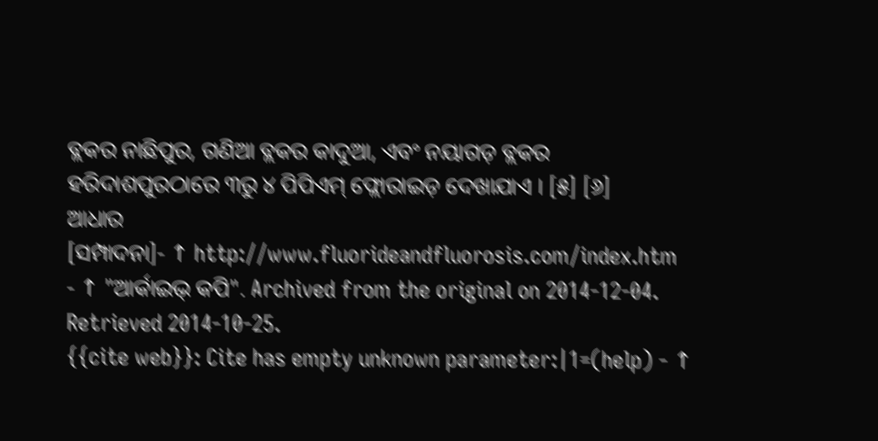ବ୍ଲକର ନାଛିପୁର, ଗଣିଆ ବ୍ଲକର କାଦୁଆ, ଏବଂ ନୟାଗଡ଼ ବ୍ଲକର ହରିଦାଶପୁରଠାରେ ୩ରୁ ୪ ପିପିଏମ୍ ଫ୍ଲୋରାଇଡ଼ ଦେଖାଯାଏ । [୫] [୬]
ଆଧାର
[ସମ୍ପାଦନା]- ↑ http://www.fluorideandfluorosis.com/index.htm
- ↑ "ଆର୍କାଇଭ୍ କପି". Archived from the original on 2014-12-04. Retrieved 2014-10-25.
{{cite web}}: Cite has empty unknown parameter:|1=(help) - ↑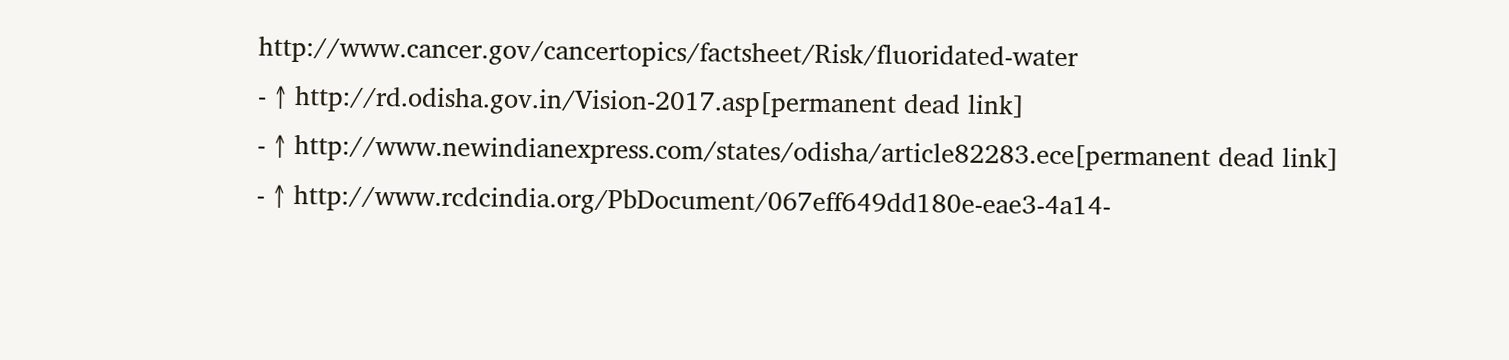http://www.cancer.gov/cancertopics/factsheet/Risk/fluoridated-water
- ↑ http://rd.odisha.gov.in/Vision-2017.asp[permanent dead link]
- ↑ http://www.newindianexpress.com/states/odisha/article82283.ece[permanent dead link]
- ↑ http://www.rcdcindia.org/PbDocument/067eff649dd180e-eae3-4a14-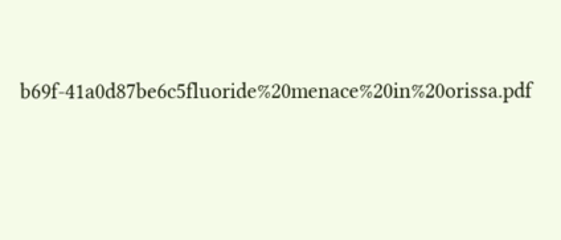b69f-41a0d87be6c5fluoride%20menace%20in%20orissa.pdf